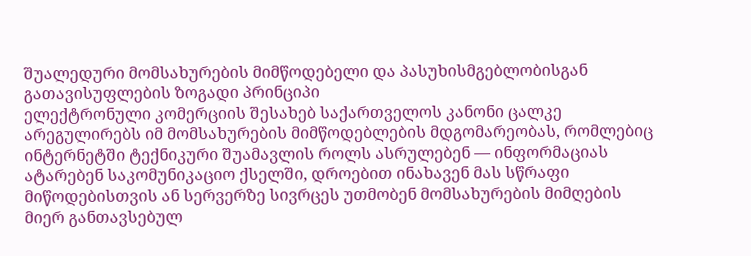შუალედური მომსახურების მიმწოდებელი და პასუხისმგებლობისგან გათავისუფლების ზოგადი პრინციპი
ელექტრონული კომერციის შესახებ საქართველოს კანონი ცალკე არეგულირებს იმ მომსახურების მიმწოდებლების მდგომარეობას, რომლებიც ინტერნეტში ტექნიკური შუამავლის როლს ასრულებენ — ინფორმაციას ატარებენ საკომუნიკაციო ქსელში, დროებით ინახავენ მას სწრაფი მიწოდებისთვის ან სერვერზე სივრცეს უთმობენ მომსახურების მიმღების მიერ განთავსებულ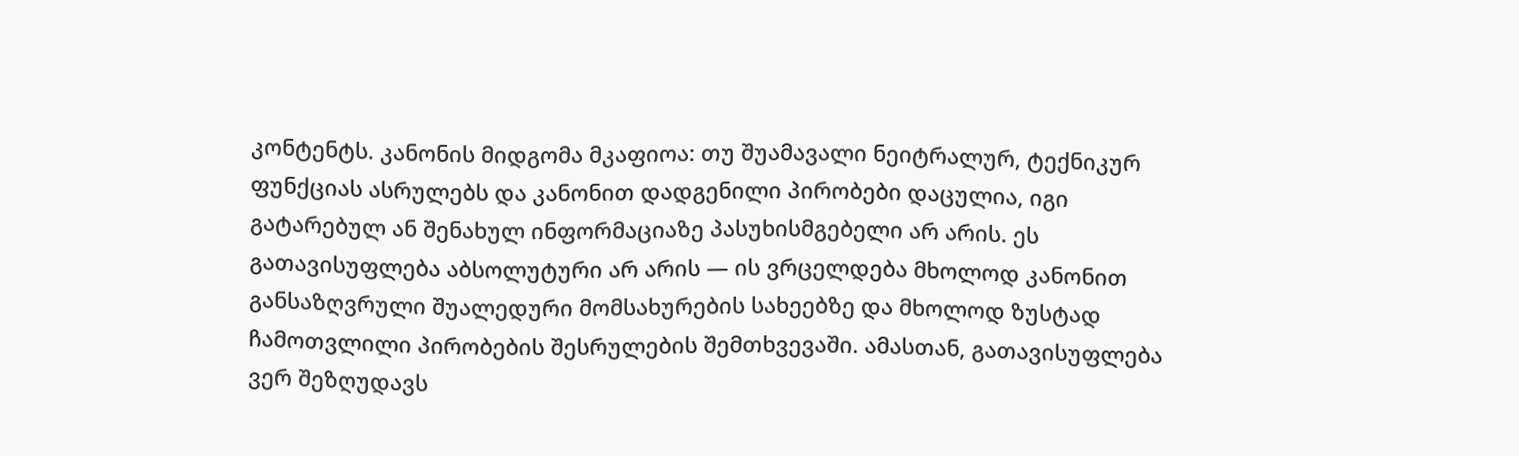კონტენტს. კანონის მიდგომა მკაფიოა: თუ შუამავალი ნეიტრალურ, ტექნიკურ ფუნქციას ასრულებს და კანონით დადგენილი პირობები დაცულია, იგი გატარებულ ან შენახულ ინფორმაციაზე პასუხისმგებელი არ არის. ეს გათავისუფლება აბსოლუტური არ არის — ის ვრცელდება მხოლოდ კანონით განსაზღვრული შუალედური მომსახურების სახეებზე და მხოლოდ ზუსტად ჩამოთვლილი პირობების შესრულების შემთხვევაში. ამასთან, გათავისუფლება ვერ შეზღუდავს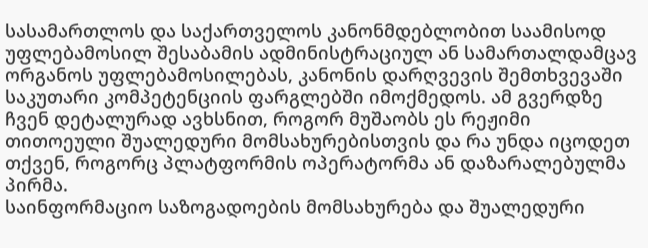სასამართლოს და საქართველოს კანონმდებლობით საამისოდ უფლებამოსილ შესაბამის ადმინისტრაციულ ან სამართალდამცავ ორგანოს უფლებამოსილებას, კანონის დარღვევის შემთხვევაში საკუთარი კომპეტენციის ფარგლებში იმოქმედოს. ამ გვერდზე ჩვენ დეტალურად ავხსნით, როგორ მუშაობს ეს რეჟიმი თითოეული შუალედური მომსახურებისთვის და რა უნდა იცოდეთ თქვენ, როგორც პლატფორმის ოპერატორმა ან დაზარალებულმა პირმა.
საინფორმაციო საზოგადოების მომსახურება და შუალედური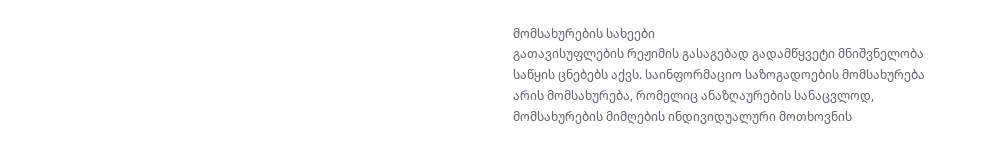მომსახურების სახეები
გათავისუფლების რეჟიმის გასაგებად გადამწყვეტი მნიშვნელობა საწყის ცნებებს აქვს. საინფორმაციო საზოგადოების მომსახურება არის მომსახურება, რომელიც ანაზღაურების სანაცვლოდ, მომსახურების მიმღების ინდივიდუალური მოთხოვნის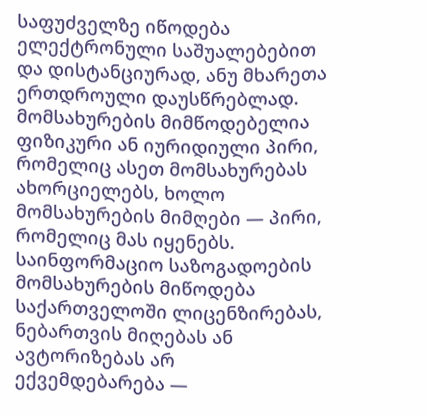საფუძველზე იწოდება ელექტრონული საშუალებებით და დისტანციურად, ანუ მხარეთა ერთდროული დაუსწრებლად. მომსახურების მიმწოდებელია ფიზიკური ან იურიდიული პირი, რომელიც ასეთ მომსახურებას ახორციელებს, ხოლო მომსახურების მიმღები — პირი, რომელიც მას იყენებს. საინფორმაციო საზოგადოების მომსახურების მიწოდება საქართველოში ლიცენზირებას, ნებართვის მიღებას ან ავტორიზებას არ ექვემდებარება —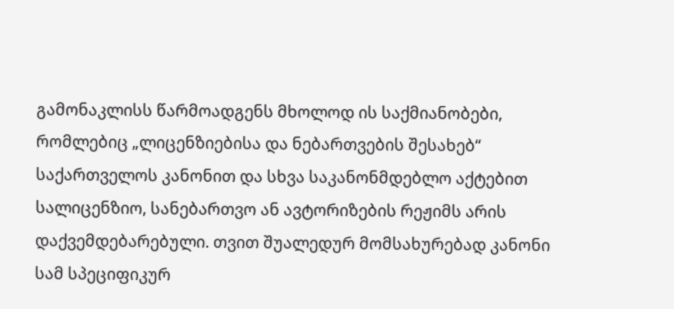გამონაკლისს წარმოადგენს მხოლოდ ის საქმიანობები, რომლებიც „ლიცენზიებისა და ნებართვების შესახებ“ საქართველოს კანონით და სხვა საკანონმდებლო აქტებით სალიცენზიო, სანებართვო ან ავტორიზების რეჟიმს არის დაქვემდებარებული. თვით შუალედურ მომსახურებად კანონი სამ სპეციფიკურ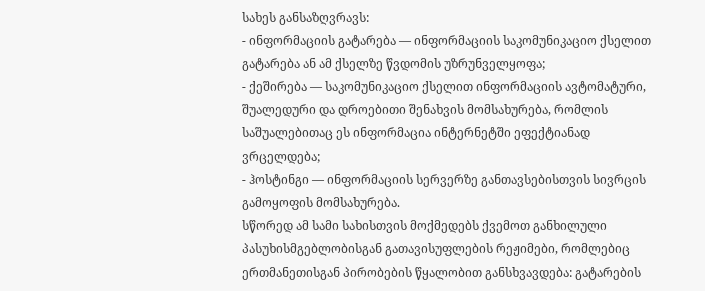სახეს განსაზღვრავს:
- ინფორმაციის გატარება — ინფორმაციის საკომუნიკაციო ქსელით გატარება ან ამ ქსელზე წვდომის უზრუნველყოფა;
- ქეშირება — საკომუნიკაციო ქსელით ინფორმაციის ავტომატური, შუალედური და დროებითი შენახვის მომსახურება, რომლის საშუალებითაც ეს ინფორმაცია ინტერნეტში ეფექტიანად ვრცელდება;
- ჰოსტინგი — ინფორმაციის სერვერზე განთავსებისთვის სივრცის გამოყოფის მომსახურება.
სწორედ ამ სამი სახისთვის მოქმედებს ქვემოთ განხილული პასუხისმგებლობისგან გათავისუფლების რეჟიმები, რომლებიც ერთმანეთისგან პირობების წყალობით განსხვავდება: გატარების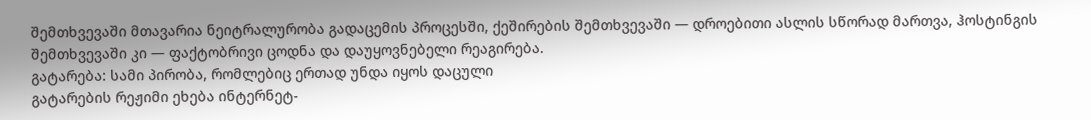შემთხვევაში მთავარია ნეიტრალურობა გადაცემის პროცესში, ქეშირების შემთხვევაში — დროებითი ასლის სწორად მართვა, ჰოსტინგის შემთხვევაში კი — ფაქტობრივი ცოდნა და დაუყოვნებელი რეაგირება.
გატარება: სამი პირობა, რომლებიც ერთად უნდა იყოს დაცული
გატარების რეჟიმი ეხება ინტერნეტ-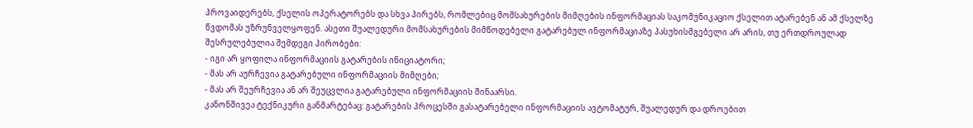პროვაიდერებს, ქსელის ოპერატორებს და სხვა პირებს, რომლებიც მომსახურების მიმღების ინფორმაციას საკომუნიკაციო ქსელით ატარებენ ან ამ ქსელზე წვდომას უზრუნველყოფენ. ასეთი შუალედური მომსახურების მიმწოდებელი გატარებულ ინფორმაციაზე პასუხისმგებელი არ არის, თუ ერთდროულად შესრულებულია შემდეგი პირობები:
- იგი არ ყოფილა ინფორმაციის გატარების ინიციატორი;
- მას არ აურჩევია გატარებული ინფორმაციის მიმღები;
- მას არ შეურჩევია ან არ შეუცვლია გატარებული ინფორმაციის შინაარსი.
კანონშივეა ტექნიკური განმარტებაც: გატარების პროცესში გასატარებელი ინფორმაციის ავტომატურ, შუალედურ და დროებით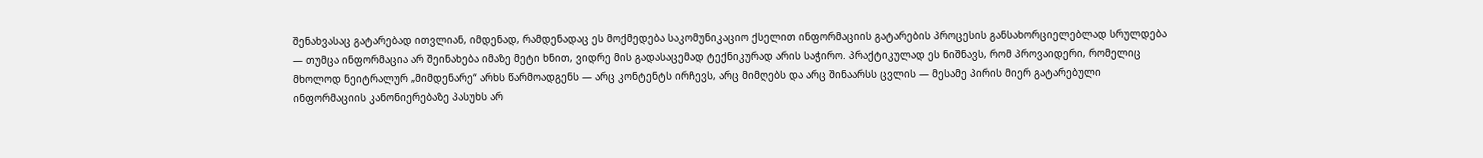შენახვასაც გატარებად ითვლიან, იმდენად, რამდენადაც ეს მოქმედება საკომუნიკაციო ქსელით ინფორმაციის გატარების პროცესის განსახორციელებლად სრულდება — თუმცა ინფორმაცია არ შეინახება იმაზე მეტი ხნით, ვიდრე მის გადასაცემად ტექნიკურად არის საჭირო. პრაქტიკულად ეს ნიშნავს, რომ პროვაიდერი, რომელიც მხოლოდ ნეიტრალურ „მიმდენარე“ არხს წარმოადგენს — არც კონტენტს ირჩევს, არც მიმღებს და არც შინაარსს ცვლის — მესამე პირის მიერ გატარებული ინფორმაციის კანონიერებაზე პასუხს არ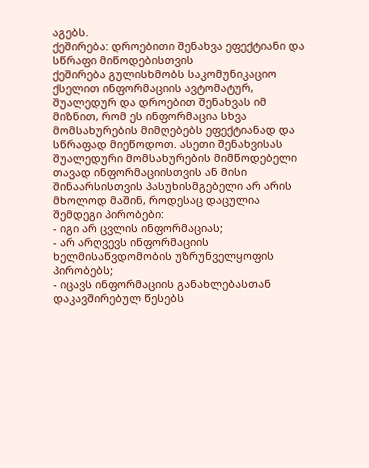აგებს.
ქეშირება: დროებითი შენახვა ეფექტიანი და სწრაფი მიწოდებისთვის
ქეშირება გულისხმობს საკომუნიკაციო ქსელით ინფორმაციის ავტომატურ, შუალედურ და დროებით შენახვას იმ მიზნით, რომ ეს ინფორმაცია სხვა მომსახურების მიმღებებს ეფექტიანად და სწრაფად მიეწოდოთ. ასეთი შენახვისას შუალედური მომსახურების მიმწოდებელი თავად ინფორმაციისთვის ან მისი შინაარსისთვის პასუხისმგებელი არ არის მხოლოდ მაშინ, როდესაც დაცულია შემდეგი პირობები:
- იგი არ ცვლის ინფორმაციას;
- არ არღვევს ინფორმაციის ხელმისაწვდომობის უზრუნველყოფის პირობებს;
- იცავს ინფორმაციის განახლებასთან დაკავშირებულ წესებს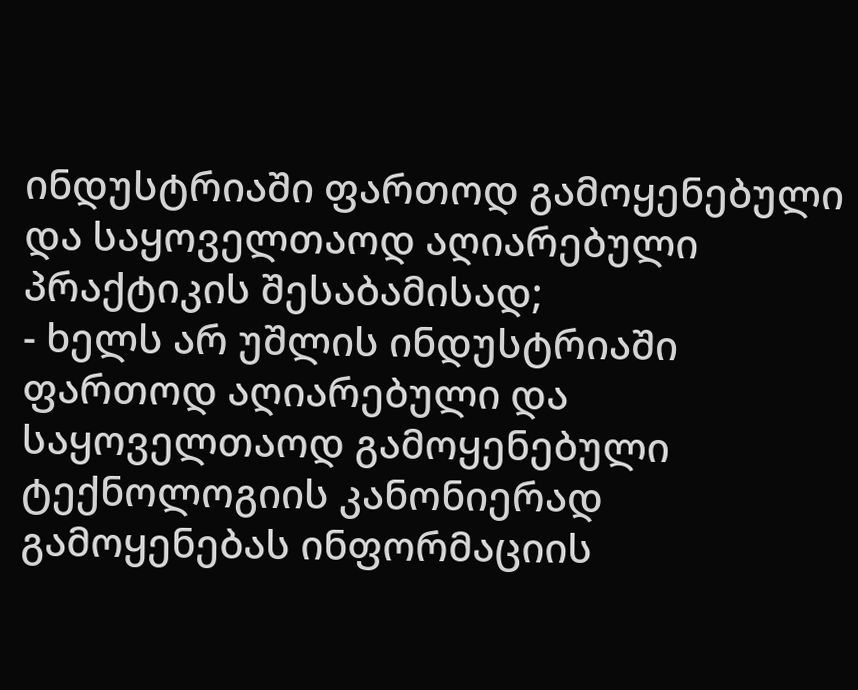ინდუსტრიაში ფართოდ გამოყენებული და საყოველთაოდ აღიარებული პრაქტიკის შესაბამისად;
- ხელს არ უშლის ინდუსტრიაში ფართოდ აღიარებული და საყოველთაოდ გამოყენებული ტექნოლოგიის კანონიერად გამოყენებას ინფორმაციის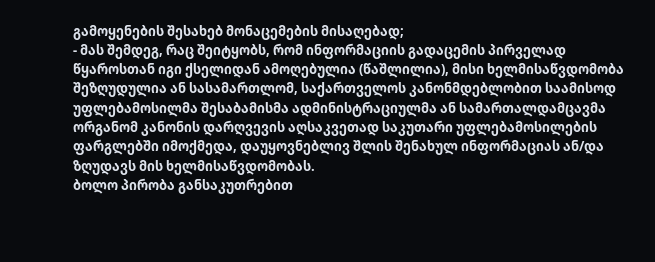გამოყენების შესახებ მონაცემების მისაღებად;
- მას შემდეგ, რაც შეიტყობს, რომ ინფორმაციის გადაცემის პირველად წყაროსთან იგი ქსელიდან ამოღებულია (წაშლილია), მისი ხელმისაწვდომობა შეზღუდულია ან სასამართლომ, საქართველოს კანონმდებლობით საამისოდ უფლებამოსილმა შესაბამისმა ადმინისტრაციულმა ან სამართალდამცავმა ორგანომ კანონის დარღვევის აღსაკვეთად საკუთარი უფლებამოსილების ფარგლებში იმოქმედა, დაუყოვნებლივ შლის შენახულ ინფორმაციას ან/და ზღუდავს მის ხელმისაწვდომობას.
ბოლო პირობა განსაკუთრებით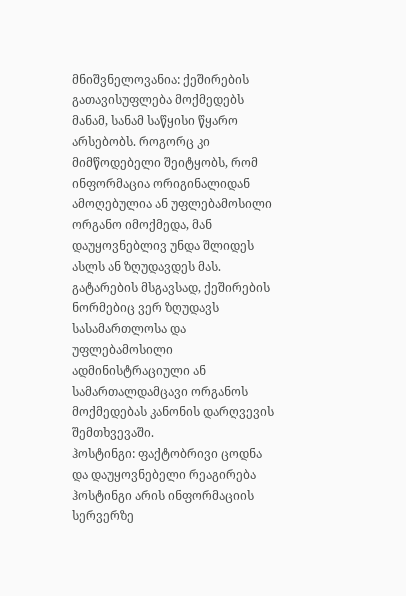მნიშვნელოვანია: ქეშირების გათავისუფლება მოქმედებს მანამ, სანამ საწყისი წყარო არსებობს. როგორც კი მიმწოდებელი შეიტყობს, რომ ინფორმაცია ორიგინალიდან ამოღებულია ან უფლებამოსილი ორგანო იმოქმედა, მან დაუყოვნებლივ უნდა შლიდეს ასლს ან ზღუდავდეს მას. გატარების მსგავსად, ქეშირების ნორმებიც ვერ ზღუდავს სასამართლოსა და უფლებამოსილი ადმინისტრაციული ან სამართალდამცავი ორგანოს მოქმედებას კანონის დარღვევის შემთხვევაში.
ჰოსტინგი: ფაქტობრივი ცოდნა და დაუყოვნებელი რეაგირება
ჰოსტინგი არის ინფორმაციის სერვერზე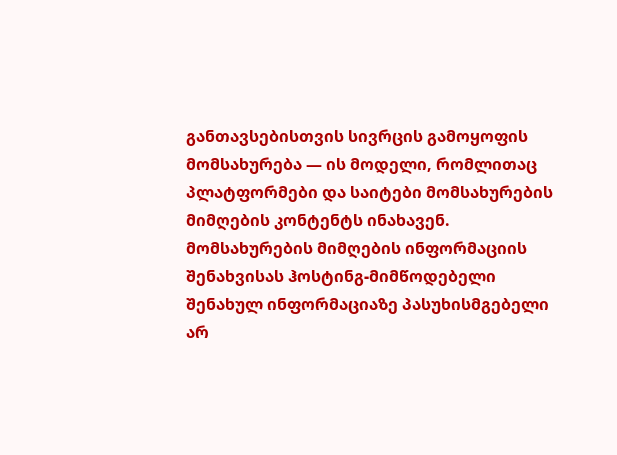განთავსებისთვის სივრცის გამოყოფის მომსახურება — ის მოდელი, რომლითაც პლატფორმები და საიტები მომსახურების მიმღების კონტენტს ინახავენ. მომსახურების მიმღების ინფორმაციის შენახვისას ჰოსტინგ-მიმწოდებელი შენახულ ინფორმაციაზე პასუხისმგებელი არ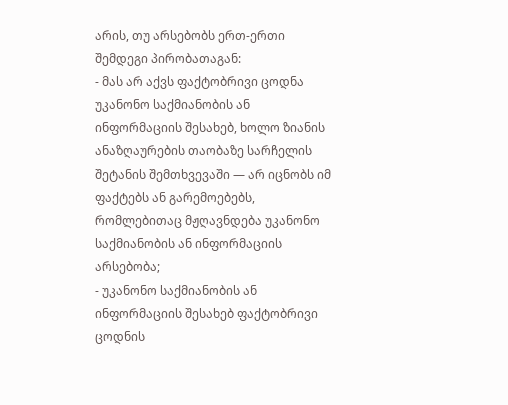არის, თუ არსებობს ერთ-ერთი შემდეგი პირობათაგან:
- მას არ აქვს ფაქტობრივი ცოდნა უკანონო საქმიანობის ან ინფორმაციის შესახებ, ხოლო ზიანის ანაზღაურების თაობაზე სარჩელის შეტანის შემთხვევაში — არ იცნობს იმ ფაქტებს ან გარემოებებს, რომლებითაც მჟღავნდება უკანონო საქმიანობის ან ინფორმაციის არსებობა;
- უკანონო საქმიანობის ან ინფორმაციის შესახებ ფაქტობრივი ცოდნის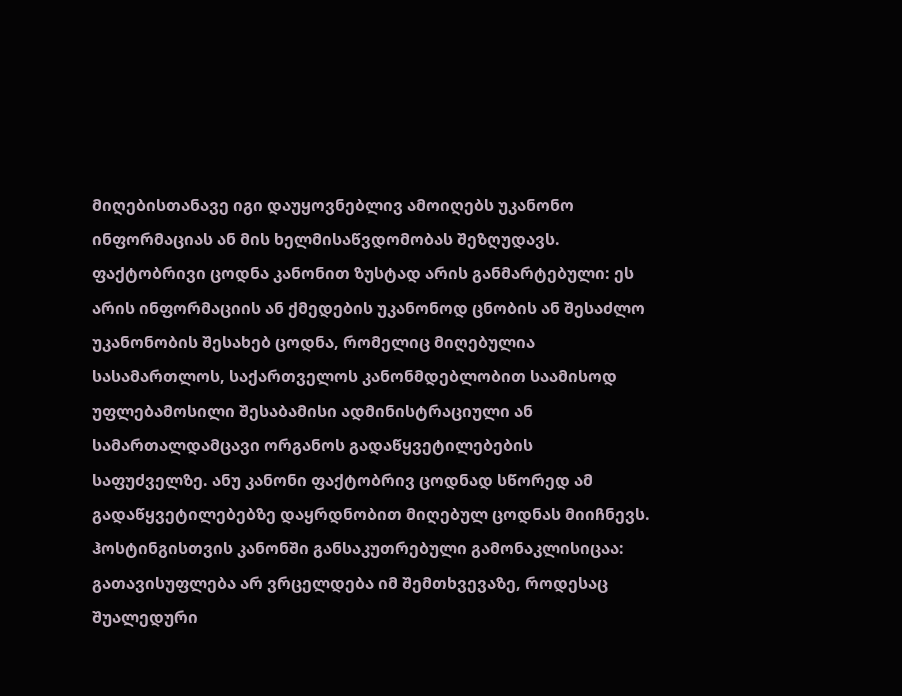მიღებისთანავე იგი დაუყოვნებლივ ამოიღებს უკანონო ინფორმაციას ან მის ხელმისაწვდომობას შეზღუდავს.
ფაქტობრივი ცოდნა კანონით ზუსტად არის განმარტებული: ეს არის ინფორმაციის ან ქმედების უკანონოდ ცნობის ან შესაძლო უკანონობის შესახებ ცოდნა, რომელიც მიღებულია სასამართლოს, საქართველოს კანონმდებლობით საამისოდ უფლებამოსილი შესაბამისი ადმინისტრაციული ან სამართალდამცავი ორგანოს გადაწყვეტილებების საფუძველზე. ანუ კანონი ფაქტობრივ ცოდნად სწორედ ამ გადაწყვეტილებებზე დაყრდნობით მიღებულ ცოდნას მიიჩნევს. ჰოსტინგისთვის კანონში განსაკუთრებული გამონაკლისიცაა: გათავისუფლება არ ვრცელდება იმ შემთხვევაზე, როდესაც შუალედური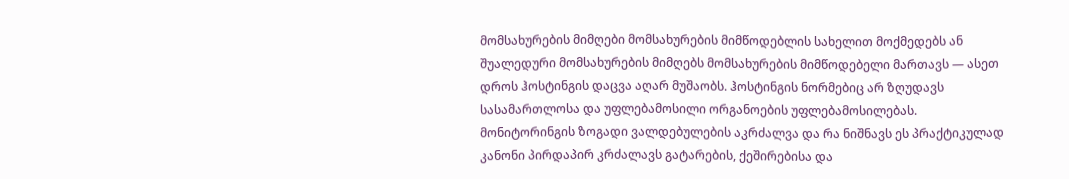მომსახურების მიმღები მომსახურების მიმწოდებლის სახელით მოქმედებს ან შუალედური მომსახურების მიმღებს მომსახურების მიმწოდებელი მართავს — ასეთ დროს ჰოსტინგის დაცვა აღარ მუშაობს. ჰოსტინგის ნორმებიც არ ზღუდავს სასამართლოსა და უფლებამოსილი ორგანოების უფლებამოსილებას.
მონიტორინგის ზოგადი ვალდებულების აკრძალვა და რა ნიშნავს ეს პრაქტიკულად
კანონი პირდაპირ კრძალავს გატარების, ქეშირებისა და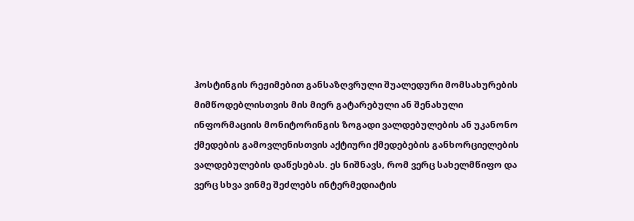ჰოსტინგის რეჟიმებით განსაზღვრული შუალედური მომსახურების მიმწოდებლისთვის მის მიერ გატარებული ან შენახული ინფორმაციის მონიტორინგის ზოგადი ვალდებულების ან უკანონო ქმედების გამოვლენისთვის აქტიური ქმედებების განხორციელების ვალდებულების დაწესებას. ეს ნიშნავს, რომ ვერც სახელმწიფო და ვერც სხვა ვინმე შეძლებს ინტერმედიატის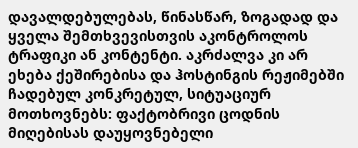დავალდებულებას, წინასწარ, ზოგადად და ყველა შემთხვევისთვის აკონტროლოს ტრაფიკი ან კონტენტი. აკრძალვა კი არ ეხება ქეშირებისა და ჰოსტინგის რეჟიმებში ჩადებულ კონკრეტულ, სიტუაციურ მოთხოვნებს: ფაქტობრივი ცოდნის მიღებისას დაუყოვნებელი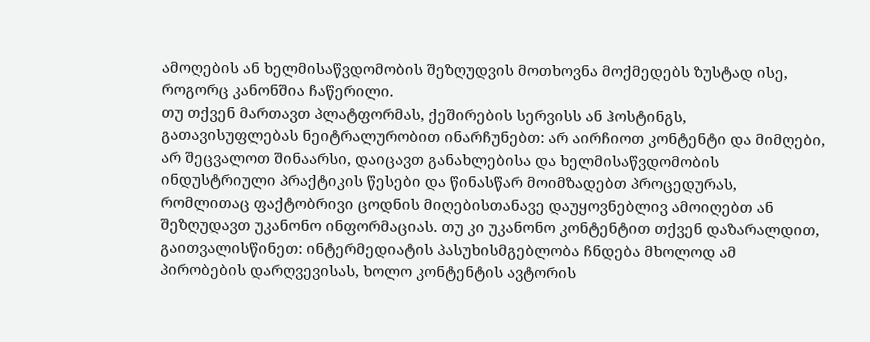ამოღების ან ხელმისაწვდომობის შეზღუდვის მოთხოვნა მოქმედებს ზუსტად ისე, როგორც კანონშია ჩაწერილი.
თუ თქვენ მართავთ პლატფორმას, ქეშირების სერვისს ან ჰოსტინგს, გათავისუფლებას ნეიტრალურობით ინარჩუნებთ: არ აირჩიოთ კონტენტი და მიმღები, არ შეცვალოთ შინაარსი, დაიცავთ განახლებისა და ხელმისაწვდომობის ინდუსტრიული პრაქტიკის წესები და წინასწარ მოიმზადებთ პროცედურას, რომლითაც ფაქტობრივი ცოდნის მიღებისთანავე დაუყოვნებლივ ამოიღებთ ან შეზღუდავთ უკანონო ინფორმაციას. თუ კი უკანონო კონტენტით თქვენ დაზარალდით, გაითვალისწინეთ: ინტერმედიატის პასუხისმგებლობა ჩნდება მხოლოდ ამ პირობების დარღვევისას, ხოლო კონტენტის ავტორის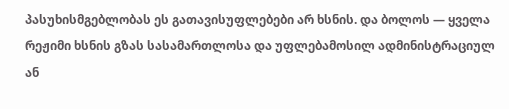პასუხისმგებლობას ეს გათავისუფლებები არ ხსნის. და ბოლოს — ყველა რეჟიმი ხსნის გზას სასამართლოსა და უფლებამოსილ ადმინისტრაციულ ან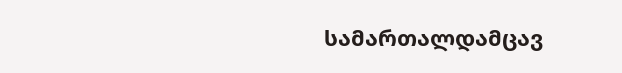სამართალდამცავ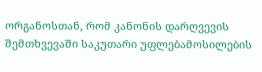ორგანოსთან, რომ კანონის დარღვევის შემთხვევაში საკუთარი უფლებამოსილების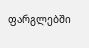ფარგლებში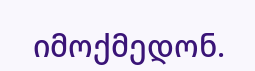იმოქმედონ.